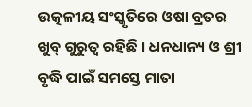ଉତ୍କଳୀୟ ସଂସ୍କୃତିରେ ଓଷା ବ୍ରତର ଖୁବ୍ ଗୁରୁତ୍ୱ ରହିଛି । ଧନଧାନ୍ୟ ଓ ଶ୍ରୀ ବୃଦ୍ଧି ପାଇଁ ସମସ୍ତେ ମାତା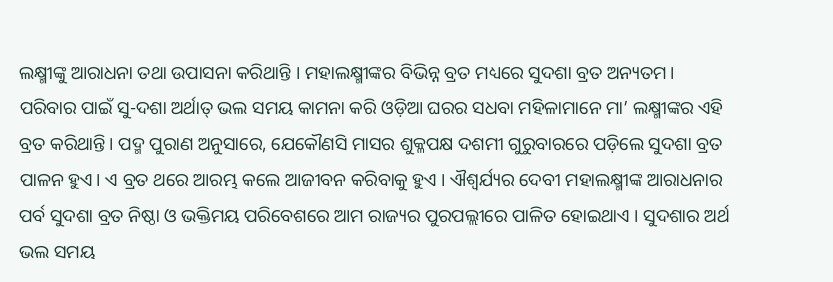ଲକ୍ଷ୍ମୀଙ୍କୁ ଆରାଧନା ତଥା ଉପାସନା କରିଥାନ୍ତି । ମହାଲକ୍ଷ୍ମୀଙ୍କର ବିଭିନ୍ନ ବ୍ରତ ମଧ୍ୟରେ ସୁଦଶା ବ୍ରତ ଅନ୍ୟତମ। ପରିବାର ପାଇଁ ସୁ-ଦଶା ଅର୍ଥାତ୍ ଭଲ ସମୟ କାମନା କରି ଓଡ଼ିଆ ଘରର ସଧବା ମହିଳାମାନେ ମା’ ଲକ୍ଷ୍ମୀଙ୍କର ଏହି ବ୍ରତ କରିଥାନ୍ତି। ପଦ୍ମ ପୁରାଣ ଅନୁସାରେ, ଯେକୌଣସି ମାସର ଶୁକ୍ଳପକ୍ଷ ଦଶମୀ ଗୁରୁବାରରେ ପଡ଼ିଲେ ସୁଦଶା ବ୍ରତ ପାଳନ ହୁଏ। ଏ ବ୍ରତ ଥରେ ଆରମ୍ଭ କଲେ ଆଜୀବନ କରିବାକୁ ହୁଏ । ଐଶ୍ବର୍ଯ୍ୟର ଦେବୀ ମହାଲକ୍ଷ୍ମୀଙ୍କ ଆରାଧନାର ପର୍ବ ସୁଦଶା ବ୍ରତ ନିଷ୍ଠା ଓ ଭକ୍ତିମୟ ପରିବେଶରେ ଆମ ରାଜ୍ୟର ପୁରପଲ୍ଲୀରେ ପାଳିତ ହୋଇଥାଏ । ସୁଦଶାର ଅର୍ଥ ଭଲ ସମୟ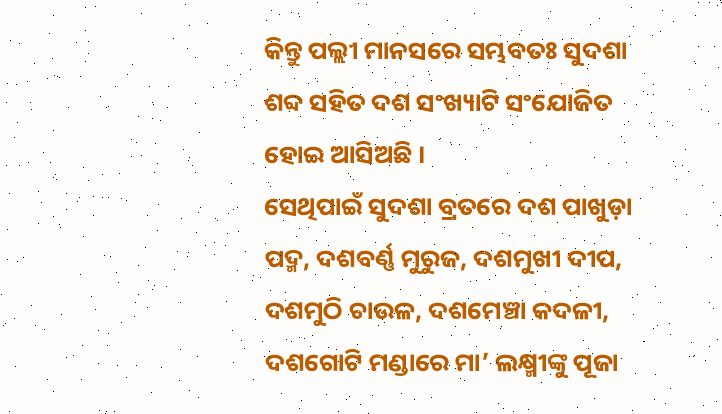କିନ୍ତୁ ପଲ୍ଲୀ ମାନସରେ ସମ୍ଭବତଃ ସୁଦଶା ଶବ୍ଦ ସହିତ ଦଶ ସଂଖ୍ୟାଟି ସଂଯୋଜିତ ହୋଇ ଆସିଅଛି ।
ସେଥିପାଇଁ ସୁଦଶା ବ୍ରତରେ ଦଶ ପାଖୁଡ଼ା ପଦ୍ମ, ଦଶବର୍ଣ୍ଣ ମୁରୁଜ, ଦଶମୁଖୀ ଦୀପ, ଦଶମୁଠି ଚାଉଳ, ଦଶମେଞ୍ଚା କଦଳୀ, ଦଶଗୋଟି ମଣ୍ଡାରେ ମା’ ଲକ୍ଷ୍ମୀଙ୍କୁ ପୂଜା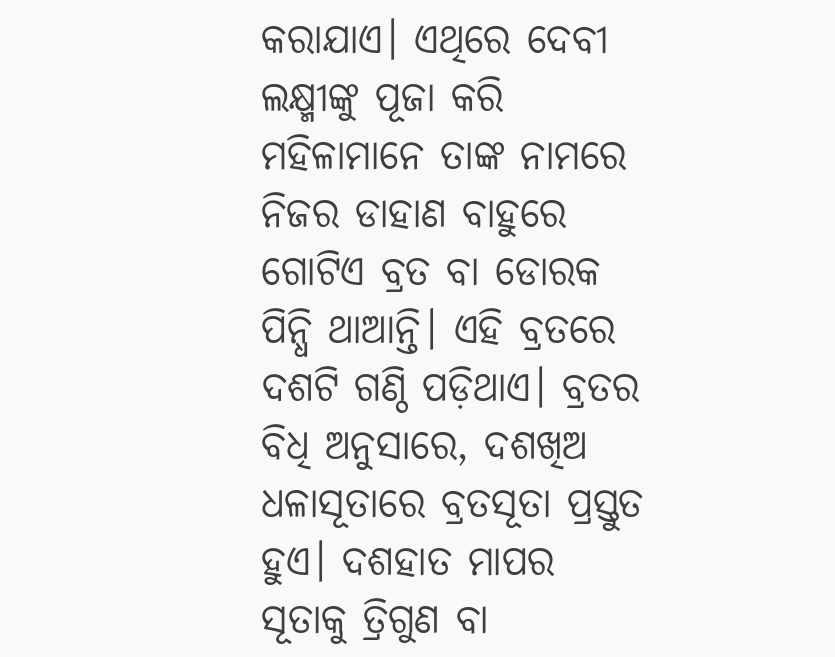କରାଯାଏ। ଏଥିରେ ଦେବୀ ଲକ୍ଷ୍ମୀଙ୍କୁ ପୂଜା କରି ମହିଳାମାନେ ତାଙ୍କ ନାମରେ ନିଜର ଡାହାଣ ବାହୁରେ ଗୋଟିଏ ବ୍ରତ ବା ଡୋରକ ପିନ୍ଧି ଥାଆନ୍ତି। ଏହି ବ୍ରତରେ ଦଶଟି ଗଣ୍ଠି ପଡ଼ିଥାଏ। ବ୍ରତର ବିଧି ଅନୁସାରେ, ଦଶଖିଅ ଧଳାସୂତାରେ ବ୍ରତସୂତା ପ୍ରସ୍ତୁତ ହୁଏ। ଦଶହାତ ମାପର ସୂତାକୁ ତ୍ରିଗୁଣ ବା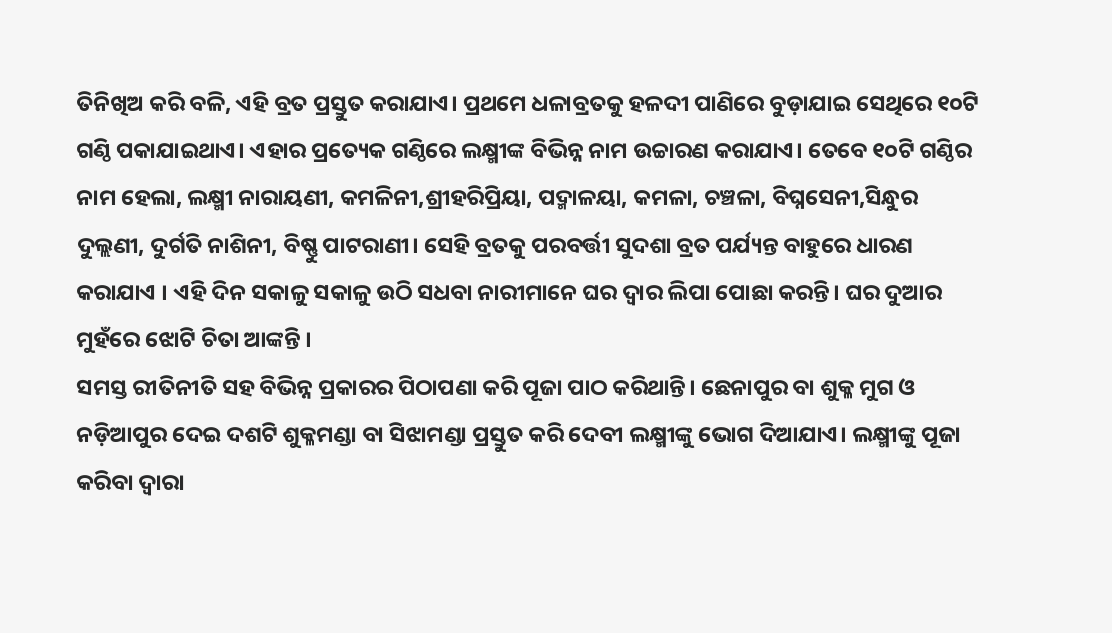ତିନିଖିଅ କରି ବଳି, ଏହି ବ୍ରତ ପ୍ରସ୍ତୁତ କରାଯାଏ। ପ୍ରଥମେ ଧଳାବ୍ରତକୁ ହଳଦୀ ପାଣିରେ ବୁଡ଼ାଯାଇ ସେଥିରେ ୧୦ଟି ଗଣ୍ଠି ପକାଯାଇଥାଏ। ଏହାର ପ୍ରତ୍ୟେକ ଗଣ୍ଠିରେ ଲକ୍ଷ୍ମୀଙ୍କ ବିଭିନ୍ନ ନାମ ଉଚ୍ଚାରଣ କରାଯାଏ। ତେବେ ୧୦ଟି ଗଣ୍ଠିର ନାମ ହେଲା, ଲକ୍ଷ୍ମୀ ନାରାୟଣୀ, କମଳିନୀ,ଶ୍ରୀହରିପ୍ରିୟା, ପଦ୍ମାଳୟା, କମଳା, ଚଞ୍ଚଳା, ବିଘ୍ନସେନୀ,ସିନ୍ଧୁର ଦୁଲ୍ଲଣୀ, ଦୁର୍ଗତି ନାଶିନୀ, ବିଷ୍ଣୁ ପାଟରାଣୀ। ସେହି ବ୍ରତକୁ ପରବର୍ତ୍ତୀ ସୁଦଶା ବ୍ରତ ପର୍ଯ୍ୟନ୍ତ ବାହୁରେ ଧାରଣ କରାଯାଏ । ଏହି ଦିନ ସକାଳୁ ସକାଳୁ ଉଠି ସଧବା ନାରୀମାନେ ଘର ଦ୍ୱାର ଲିପା ପୋଛା କରନ୍ତି। ଘର ଦୁଆର ମୁହଁରେ ଝୋଟି ଚିତା ଆଙ୍କନ୍ତି ।
ସମସ୍ତ ରୀତିନୀତି ସହ ବିଭିନ୍ନ ପ୍ରକାରର ପିଠାପଣା କରି ପୂଜା ପାଠ କରିଥାନ୍ତି। ଛେନାପୁର ବା ଶୁକ୍ଳ ମୁଗ ଓ ନଡ଼ିଆପୁର ଦେଇ ଦଶଟି ଶୁକ୍ଳମଣ୍ଡା ବା ସିଝାମଣ୍ଡା ପ୍ରସ୍ତୁତ କରି ଦେବୀ ଲକ୍ଷ୍ମୀଙ୍କୁ ଭୋଗ ଦିଆଯାଏ। ଲକ୍ଷ୍ମୀଙ୍କୁ ପୂଜା କରିବା ଦ୍ୱାରା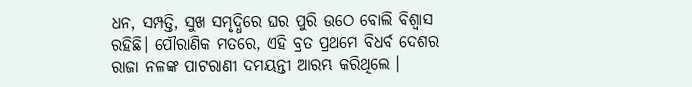ଧନ, ସମ୍ପତ୍ତି, ସୁଖ ସମୃଦ୍ଧିରେ ଘର ପୁରି ଉଠେ ବୋଲି ବିଶ୍ବାସ ରହିଛି। ପୌରାଣିକ ମତରେ, ଏହି ବ୍ରତ ପ୍ରଥମେ ବିଧର୍ବ ଦେଶର ରାଜା ନଳଙ୍କ ପାଟରାଣୀ ଦମୟନ୍ତୀ ଆରମ୍ଭ କରିଥିଲେ ।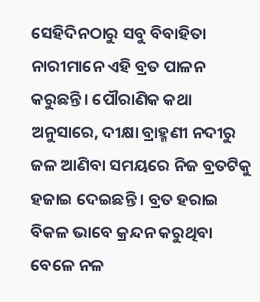ସେହିଦିନଠାରୁ ସବୁ ବିବାହିତା ନାରୀମାନେ ଏହି ବ୍ରତ ପାଳନ କରୁଛନ୍ତି। ପୌରାଣିକ କଥା ଅନୁସାରେ, ଦୀକ୍ଷା ବ୍ରାହ୍ମଣୀ ନଦୀରୁ ଜଳ ଆଣିବା ସମୟରେ ନିଜ ବ୍ରତଟିକୁ ହଜାଇ ଦେଇଛନ୍ତି । ବ୍ରତ ହରାଇ ବିକଳ ଭାବେ କ୍ରନ୍ଦନ କରୁଥିବା ବେଳେ ନଳ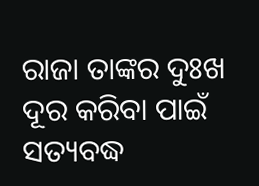ରାଜା ତାଙ୍କର ଦୁଃଖ ଦୂର କରିବା ପାଇଁ ସତ୍ୟବଦ୍ଧ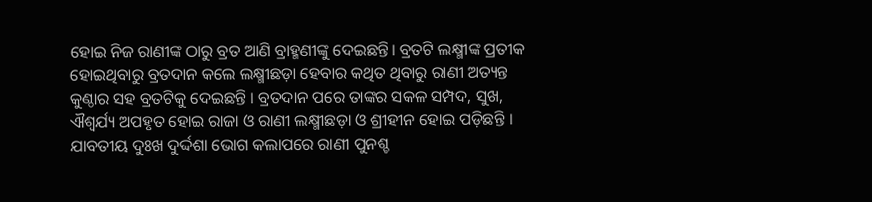ହୋଇ ନିଜ ରାଣୀଙ୍କ ଠାରୁ ବ୍ରତ ଆଣି ବ୍ରାହ୍ମଣୀଙ୍କୁ ଦେଇଛନ୍ତି। ବ୍ରତଟି ଲକ୍ଷ୍ମୀଙ୍କ ପ୍ରତୀକ ହୋଇଥିବାରୁ ବ୍ରତଦାନ କଲେ ଲକ୍ଷ୍ମୀଛଡ଼ା ହେବାର କଥିତ ଥିବାରୁ ରାଣୀ ଅତ୍ୟନ୍ତ କୁଣ୍ଠାର ସହ ବ୍ରତଟିକୁ ଦେଇଛନ୍ତି । ବ୍ରତଦାନ ପରେ ତାଙ୍କର ସକଳ ସମ୍ପଦ, ସୁଖ, ଐଶ୍ୱର୍ଯ୍ୟ ଅପହୃତ ହୋଇ ରାଜା ଓ ରାଣୀ ଲକ୍ଷ୍ମୀଛଡ଼ା ଓ ଶ୍ରୀହୀନ ହୋଇ ପଡ଼ିଛନ୍ତି । ଯାବତୀୟ ଦୁଃଖ ଦୁର୍ଦ୍ଦଶା ଭୋଗ କଲାପରେ ରାଣୀ ପୁନଶ୍ଚ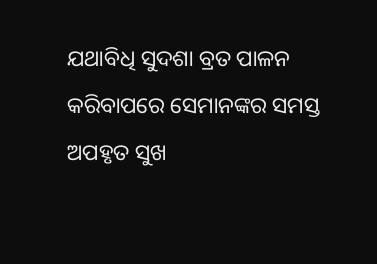ଯଥାବିଧି ସୁଦଶା ବ୍ରତ ପାଳନ କରିବାପରେ ସେମାନଙ୍କର ସମସ୍ତ ଅପହୃତ ସୁଖ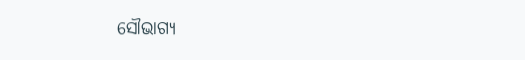ସୌଭାଗ୍ୟ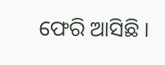ଫେରି ଆସିଛି ।